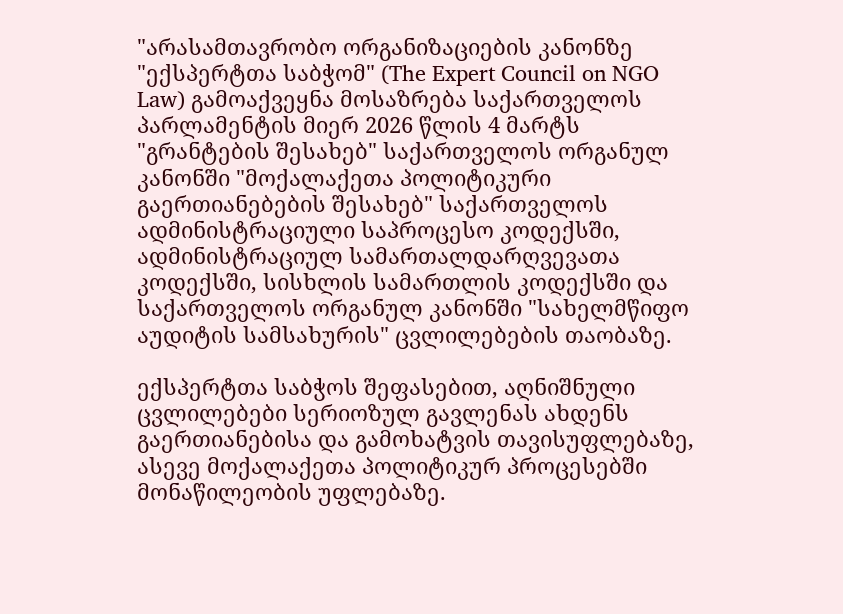"არასამთავრობო ორგანიზაციების კანონზე "ექსპერტთა საბჭომ" (The Expert Council on NGO Law) გამოაქვეყნა მოსაზრება საქართველოს პარლამენტის მიერ 2026 წლის 4 მარტს "გრანტების შესახებ" საქართველოს ორგანულ კანონში "მოქალაქეთა პოლიტიკური გაერთიანებების შესახებ" საქართველოს ადმინისტრაციული საპროცესო კოდექსში, ადმინისტრაციულ სამართალდარღვევათა კოდექსში, სისხლის სამართლის კოდექსში და საქართველოს ორგანულ კანონში "სახელმწიფო აუდიტის სამსახურის" ცვლილებების თაობაზე.

ექსპერტთა საბჭოს შეფასებით, აღნიშნული ცვლილებები სერიოზულ გავლენას ახდენს გაერთიანებისა და გამოხატვის თავისუფლებაზე, ასევე მოქალაქეთა პოლიტიკურ პროცესებში მონაწილეობის უფლებაზე.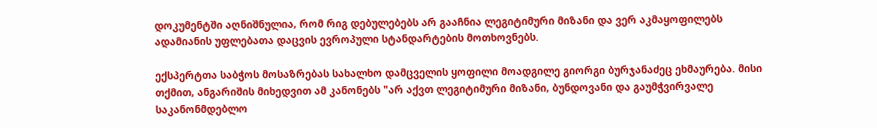დოკუმენტში აღნიშნულია, რომ რიგ დებულებებს არ გააჩნია ლეგიტიმური მიზანი და ვერ აკმაყოფილებს ადამიანის უფლებათა დაცვის ევროპული სტანდარტების მოთხოვნებს.

ექსპერტთა საბჭოს მოსაზრებას სახალხო დამცველის ყოფილი მოადგილე გიორგი ბურჯანაძეც ეხმაურება. მისი თქმით, ანგარიშის მიხედვით ამ კანონებს "არ აქვთ ლეგიტიმური მიზანი, ბუნდოვანი და გაუმჭვირვალე საკანონმდებლო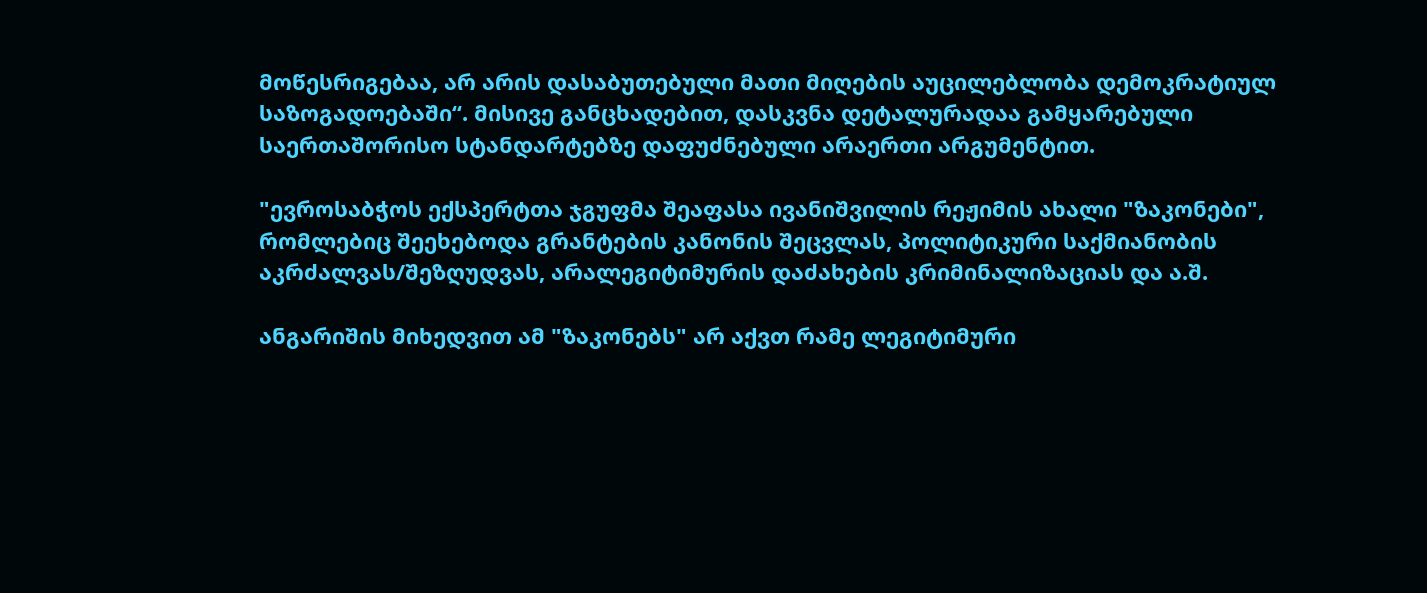მოწესრიგებაა, არ არის დასაბუთებული მათი მიღების აუცილებლობა დემოკრატიულ საზოგადოებაში“. მისივე განცხადებით, დასკვნა დეტალურადაა გამყარებული საერთაშორისო სტანდარტებზე დაფუძნებული არაერთი არგუმენტით.

"ევროსაბჭოს ექსპერტთა ჯგუფმა შეაფასა ივანიშვილის რეჟიმის ახალი "ზაკონები", რომლებიც შეეხებოდა გრანტების კანონის შეცვლას, პოლიტიკური საქმიანობის აკრძალვას/შეზღუდვას, არალეგიტიმურის დაძახების კრიმინალიზაციას და ა.შ.

ანგარიშის მიხედვით ამ "ზაკონებს" არ აქვთ რამე ლეგიტიმური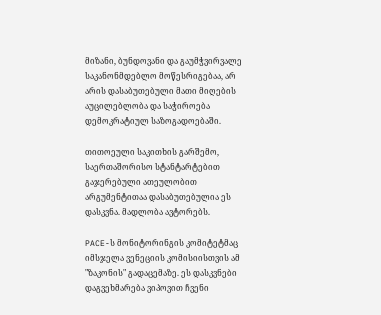მიზანი, ბუნდოვანი და გაუმჭვირვალე საკანონმდებლო მოწესრიგებაა, არ არის დასაბუთებული მათი მიღების აუცილებლობა და საჭიროება დემოკრატიულ საზოგადოებაში.

თითოეული საკითხის გარშემო, საერთაშორისო სტანტარტებით გაჯერებული ათეულობით არგუმენტითაა დასაბუთებულია ეს დასკვნა. მადლობა ავტორებს.

PACE-ს მონიტორინგის კომიტეტმაც იმსჯელა ვენეციის კომისიისთვის ამ "ზაკონის" გადაცემაზე. ეს დასკვნები დაგვეხმარება ვიპოვით ჩვენი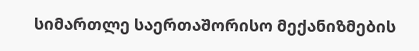სიმართლე საერთაშორისო მექანიზმების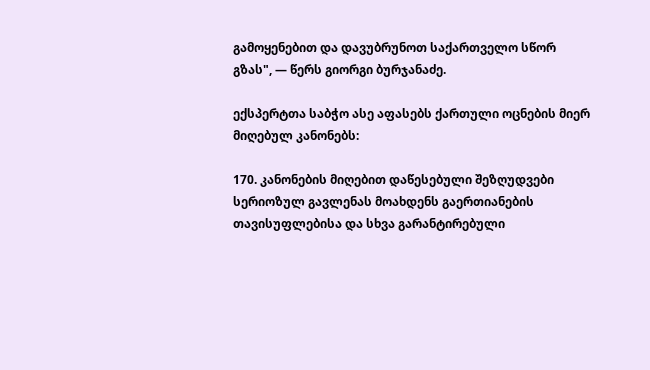გამოყენებით და დავუბრუნოთ საქართველო სწორ გზას", — წერს გიორგი ბურჯანაძე.

ექსპერტთა საბჭო ასე აფასებს ქართული ოცნების მიერ მიღებულ კანონებს:

170. კანონების მიღებით დაწესებული შეზღუდვები სერიოზულ გავლენას მოახდენს გაერთიანების თავისუფლებისა და სხვა გარანტირებული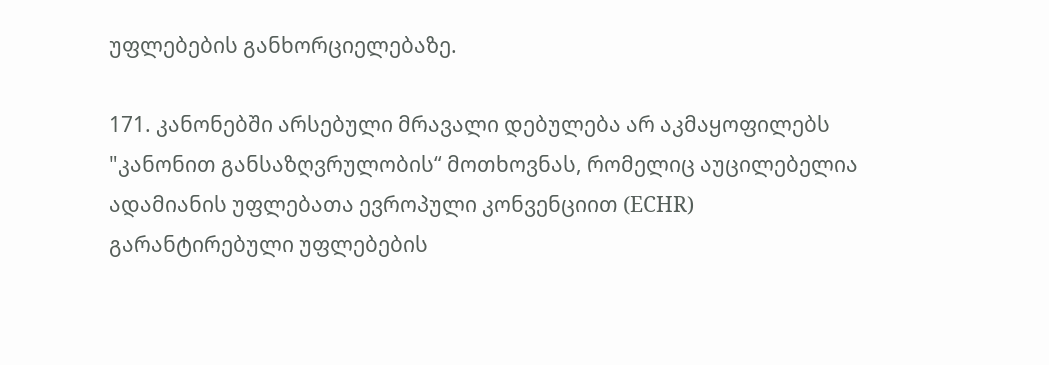უფლებების განხორციელებაზე.

171. კანონებში არსებული მრავალი დებულება არ აკმაყოფილებს "კანონით განსაზღვრულობის“ მოთხოვნას, რომელიც აუცილებელია ადამიანის უფლებათა ევროპული კონვენციით (ECHR) გარანტირებული უფლებების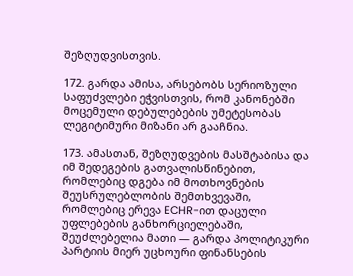შეზღუდვისთვის.

172. გარდა ამისა, არსებობს სერიოზული საფუძვლები ეჭვისთვის, რომ კანონებში მოცემული დებულებების უმეტესობას ლეგიტიმური მიზანი არ გააჩნია.

173. ამასთან, შეზღუდვების მასშტაბისა და იმ შედეგების გათვალისწინებით, რომლებიც დგება იმ მოთხოვნების შეუსრულებლობის შემთხვევაში, რომლებიც ერევა ECHR-ით დაცული უფლებების განხორციელებაში, შეუძლებელია მათი — გარდა პოლიტიკური პარტიის მიერ უცხოური ფინანსების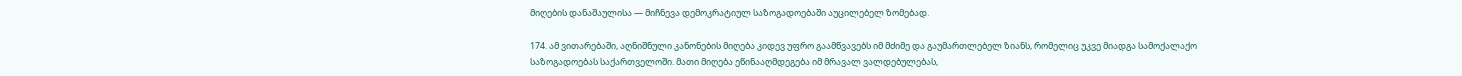მიღების დანაშაულისა — მიჩნევა დემოკრატიულ საზოგადოებაში აუცილებელ ზომებად.

174. ამ ვითარებაში, აღნიშნული კანონების მიღება კიდევ უფრო გაამწვავებს იმ მძიმე და გაუმართლებელ ზიანს, რომელიც უკვე მიადგა სამოქალაქო საზოგადოებას საქართველოში. მათი მიღება ეწინააღმდეგება იმ მრავალ ვალდებულებას,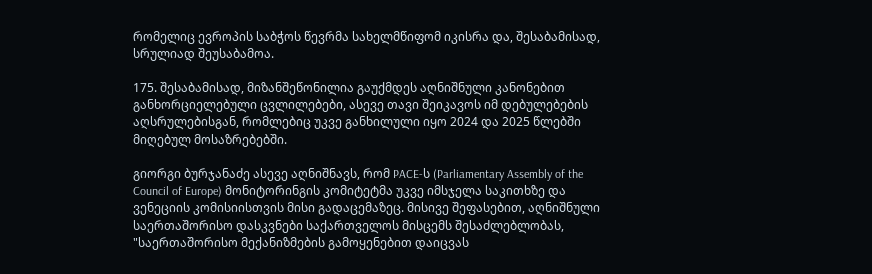რომელიც ევროპის საბჭოს წევრმა სახელმწიფომ იკისრა და, შესაბამისად, სრულიად შეუსაბამოა.

175. შესაბამისად, მიზანშეწონილია გაუქმდეს აღნიშნული კანონებით განხორციელებული ცვლილებები, ასევე თავი შეიკავოს იმ დებულებების აღსრულებისგან, რომლებიც უკვე განხილული იყო 2024 და 2025 წლებში მიღებულ მოსაზრებებში.

გიორგი ბურჯანაძე ასევე აღნიშნავს, რომ PACE-ს (Parliamentary Assembly of the Council of Europe) მონიტორინგის კომიტეტმა უკვე იმსჯელა საკითხზე და ვენეციის კომისიისთვის მისი გადაცემაზეც. მისივე შეფასებით, აღნიშნული საერთაშორისო დასკვნები საქართველოს მისცემს შესაძლებლობას, "საერთაშორისო მექანიზმების გამოყენებით დაიცვას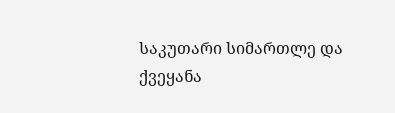საკუთარი სიმართლე და ქვეყანა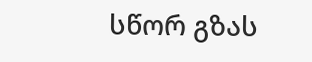სწორ გზას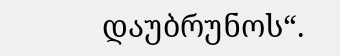დაუბრუნოს“.